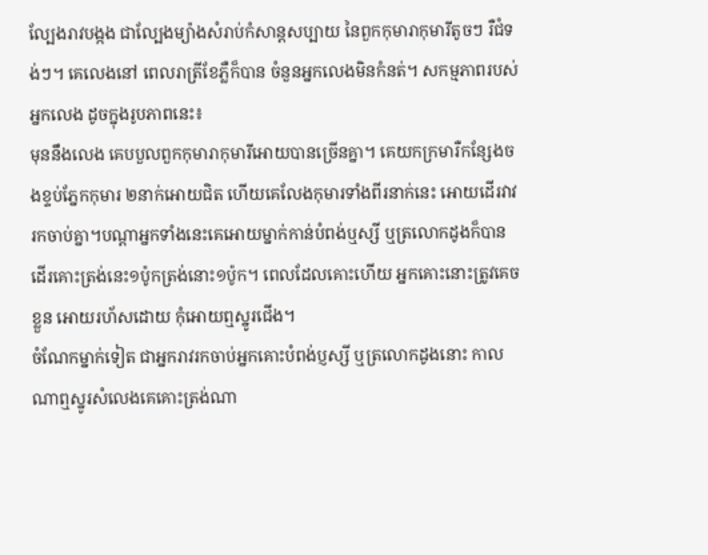ល្បែងរាវបង្កង ជាល្បែងម្យ៉ាងសំរាប់កំសាន្ដសប្បាយ នៃពួកកុមារាកុមារីតូចៗ រឺជំទង់ៗ។ គេលេងនៅ ពេលរាត្រីខែភ្លឺក៏បាន ចំនួនអ្នកលេងមិនកំនត់។ សកម្មភាពរបស់អ្នកលេង ដូចក្នុងរូបភាពនេះ៖
មុននឹងលេង គេបបួលពួកកុមារាកុមារីអោយបានច្រើនគ្នា។ គេយកក្រមារឺកន្សែងចងខ្ទប់ភ្នែកកុមារ ២នាក់អោយជិត ហើយគេលែងកុមារទាំងពីរនាក់នេះ អោយដើរវាវរកចាប់គ្នា។បណ្ដាអ្នកទាំងនេះគេអោយម្នាក់កាន់បំពង់ឬស្សី ឬត្រលោកដូងក៏បាន ដើរគោះត្រង់នេះ១ប៉ូកត្រង់នោះ១ប៉ូក។ ពេលដែលគោះហើយ អ្នកគោះនោះត្រូវគេចខ្លួន អោយរហ័សដោយ កុំអោយឮស្នូរជើង។
ចំណែកម្នាក់ទៀត ជាអ្នករាវរកចាប់អ្នកគោះបំពង់ប្ញស្សី ឬត្រលោកដូងនោះ កាលណាឮស្នូរសំលេងគេគោះត្រង់ណា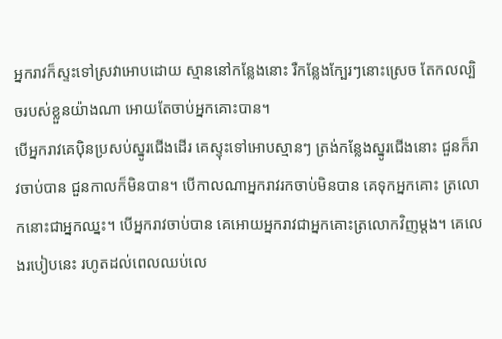អ្នករាវក៏ស្ទះទៅស្រវាអោបដោយ ស្មាននៅកន្លែងនោះ រឺកន្លែងក្បែរៗនោះស្រេច តែកលល្បិចរបស់ខ្លួនយ៉ាងណា អោយតែចាប់អ្នកគោះបាន។
បើអ្នករាវគេប៉ិនប្រសប់ស្នូរជើងដើរ គេស្ទុះទៅអោបស្មានៗ ត្រង់កន្លែងស្នូរជើងនោះ ជួនក៏រាវចាប់បាន ជួនកាលក៏មិនបាន។ បើកាលណាអ្នករាវរកចាប់មិនបាន គេទុកអ្នកគោះ ត្រលោកនោះជាអ្នកឈ្នះ។ បើអ្នករាវចាប់បាន គេអោយអ្នករាវជាអ្នកគោះត្រលោកវិញម្ដង។ គេលេងរបៀបនេះ រហូតដល់ពេលឈប់លេ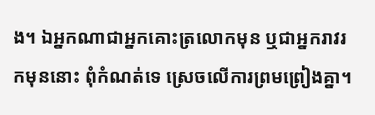ង។ ឯអ្នកណាជាអ្នកគោះត្រលោកមុន ឬជាអ្នករាវរកមុននោះ ពុំកំណត់ទេ ស្រេចលើការព្រមព្រៀងគ្នា។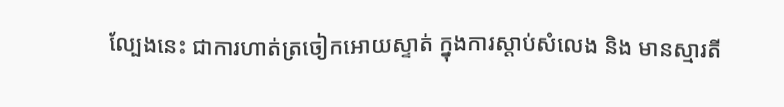ល្បែងនេះ ជាការហាត់ត្រចៀកអោយស្ទាត់ ក្នុងការស្ដាប់សំលេង និង មានស្មារតី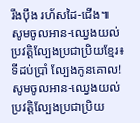រឹងប៉ឹង រហ័សដៃ-ជើង៕
សូមចូលអាន-ឈ្វេងយល់ប្រវត្តិល្បែងប្រជាប្រិយខ្មែរ៖ ទីដប់ប្រាំ ល្បែងកូនគោល!
សូមចូលអាន-ឈ្វេងយល់ប្រវត្តិល្បែងប្រជាប្រិយ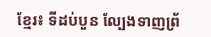ខ្មែរ៖ ទីដប់បួន ល្បែងទាញព្រ័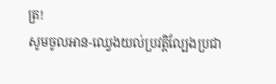ត្រ!
សូមចូលអាន-ឈ្វេងយល់ប្រវត្តិល្បែងប្រជា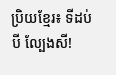ប្រិយខ្មែរ៖ ទីដប់បី ល្បែងសី!